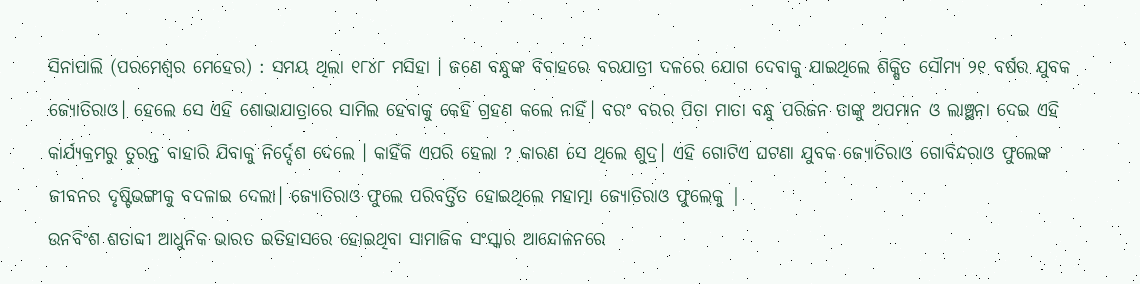ସିନାପାଲି (ପରମେଶ୍ୱର ମେହେର) : ସମୟ ଥିଲା ୧୮୪୮ ମସିହା । ଜଣେ ବନ୍ଧୁଙ୍କ ବିବାହରେ ବରଯାତ୍ରୀ ଦଳରେ ଯୋଗ ଦେବାକୁ ଯାଇଥିଲେ ଶିକ୍ଷିତ ସୌମ୍ୟ ୨୧ ବର୍ଷର ଯୁବକ ଜ୍ୟୋତିରାଓ। ହେଲେ ସେ ଏହି ଶୋଭାଯାତ୍ରାରେ ସାମିଲ ହେବାକୁ କେହି ଗ୍ରହଣ କଲେ ନାହିଁ। ବରଂ ବରର ପିତା ମାତା ବନ୍ଧୁ ପରିଜନ ତାଙ୍କୁ ଅପମାନ ଓ ଲାଞ୍ଛନା ଦେଇ ଏହି କାର୍ଯ୍ୟକ୍ରମରୁ ତୁରନ୍ତ ବାହାରି ଯିବାକୁ ନିର୍ଦ୍ଦେଶ ଦେଲେ । କାହିଁକି ଏପରି ହେଲା ? କାରଣ ସେ ଥିଲେ ଶୁଦ୍ର। ଏହି ଗୋଟିଏ ଘଟଣା ଯୁବକ ଜ୍ୟୋତିରାଓ ଗୋବିନ୍ଦରାଓ ଫୁଲେଙ୍କ ଜୀବନର ଦୃଷ୍ଟିଭଙ୍ଗୀକୁ ବଦଳାଇ ଦେଲା। ଜ୍ୟୋତିରାଓ ଫୁଲେ ପରିବର୍ତ୍ତିତ ହୋଇଥିଲେ ମହାତ୍ମା ଜ୍ୟୋତିରାଓ ଫୁଲେକୁ |
ଉନବିଂଶ ଶତାବ୍ଦୀ ଆଧୁନିକ ଭାରତ ଇତିହାସରେ ହୋଇଥିବା ସାମାଜିକ ସଂସ୍କାର ଆନ୍ଦୋଳନରେ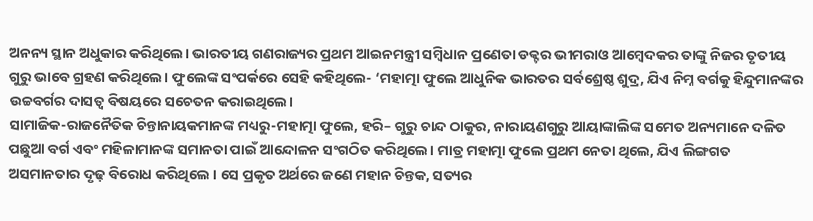ଅନନ୍ୟ ସ୍ଥାନ ଅଧୁକାର କରିଥିଲେ। ଭାରତୀୟ ଗଣରାଜ୍ୟର ପ୍ରଥମ ଆଇନମନ୍ତ୍ରୀ ସମ୍ବିଧାନ ପ୍ରଣେତା ଡକ୍ଟର ଭୀମରାଓ ଆମ୍ବେଦକର ତାଙ୍କୁ ନିଜର ତୃତୀୟ ଗୁରୁ ଭାବେ ଗ୍ରହଣ କରିଥିଲେ। ଫୁଲେଙ୍କ ସଂପର୍କରେ ସେହି କହିଥିଲେ- ‘ମହାତ୍ମା ଫୁଲେ ଆଧୁନିକ ଭାରତର ସର୍ବଶ୍ରେଷ୍ଠ ଶୁଦ୍ର, ଯିଏ ନିମ୍ନ ବର୍ଗକୁ ହିନ୍ଦୁମାନଙ୍କର ଉଚ୍ଚବର୍ଗର ଦାସତ୍ଵ ବିଷୟରେ ସଚେତନ କରାଇଥିଲେ।
ସାମାଜିକ-ରାଜନୈତିକ ଚିନ୍ତାନାୟକମାନଙ୍କ ମଧ୍ୟରୁ-ମହାତ୍ମା ଫୁଲେ, ହରି– ଗୁରୁ ଚାନ୍ଦ ଠାକୁର, ନାରାୟଣଗୁରୁ ଆୟାଙ୍କାଲିଙ୍କ ସମେତ ଅନ୍ୟମାନେ ଦଳିତ ପଛୁଆ ବର୍ଗ ଏବଂ ମହିଳାମାନଙ୍କ ସମାନତା ପାଇଁ ଆନ୍ଦୋଳନ ସଂଗଠିତ କରିଥିଲେ। ମାତ୍ର ମହାତ୍ମା ଫୁଲେ ପ୍ରଥମ ନେତା ଥିଲେ, ଯିଏ ଲିଙ୍ଗଗତ ଅସମାନତାର ଦୃଢ଼ ବିରୋଧ କରିଥିଲେ । ସେ ପ୍ରକୃତ ଅର୍ଥରେ ଜଣେ ମହାନ ଚିନ୍ତକ, ସତ୍ୟର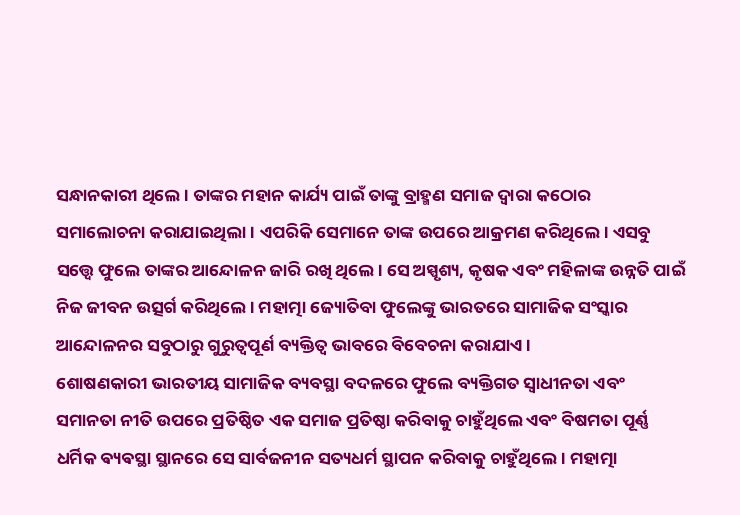ସନ୍ଧାନକାରୀ ଥିଲେ । ତାଙ୍କର ମହାନ କାର୍ଯ୍ୟ ପାଇଁ ତାଙ୍କୁ ବ୍ରାହ୍ମଣ ସମାଜ ଦ୍ଵାରା କଠୋର
ସମାଲୋଚନା କରାଯାଇଥିଲା। ଏପରିକି ସେମାନେ ତାଙ୍କ ଉପରେ ଆକ୍ରମଣ କରିଥିଲେ। ଏସବୁ ସତ୍ତ୍ୱେ ଫୁଲେ ତାଙ୍କର ଆନ୍ଦୋଳନ ଜାରି ରଖି ଥିଲେ। ସେ ଅସ୍ପୃଶ୍ୟ, କୃଷକ ଏବଂ ମହିଳାଙ୍କ ଉନ୍ନତି ପାଇଁ ନିଜ ଜୀବନ ଉତ୍ସର୍ଗ କରିଥିଲେ । ମହାତ୍ମା ଜ୍ୟୋତିବା ଫୁଲେଙ୍କୁ ଭାରତରେ ସାମାଜିକ ସଂସ୍କାର ଆନ୍ଦୋଳନର ସବୁଠାରୁ ଗୁରୁତ୍ଵପୂର୍ଣ ବ୍ୟକ୍ତିତ୍ଵ ଭାବରେ ବିବେଚନା କରାଯାଏ।
ଶୋଷଣକାରୀ ଭାରତୀୟ ସାମାଜିକ ବ୍ୟବସ୍ଥା ବଦଳରେ ଫୁଲେ ବ୍ୟକ୍ତିଗତ ସ୍ଵାଧୀନତା ଏବଂ ସମାନତା ନୀତି ଉପରେ ପ୍ରତିଷ୍ଠିତ ଏକ ସମାଜ ପ୍ରତିଷ୍ଠା କରିବାକୁ ଚାହୁଁଥିଲେ ଏବଂ ବିଷମତା ପୂର୍ଣ୍ଣ ଧର୍ମିକ ଵ୍ୟଵସ୍ଥା ସ୍ଥାନରେ ସେ ସାର୍ବଜନୀନ ସତ୍ୟଧର୍ମ ସ୍ଥାପନ କରିବାକୁ ଚାହୁଁଥିଲେ। ମହାତ୍ମା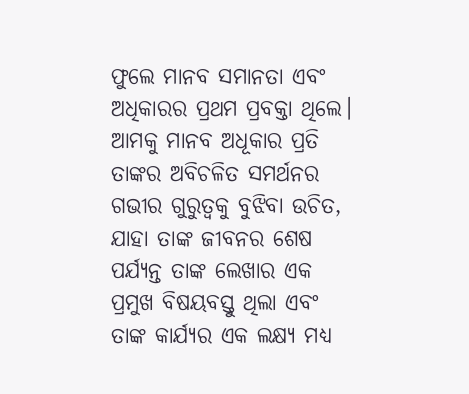ଫୁଲେ ମାନବ ସମାନତା ଏବଂ ଅଧିକାରର ପ୍ରଥମ ପ୍ରବକ୍ତା ଥିଲେ। ଆମକୁ ମାନବ ଅଧୂକାର ପ୍ରତି ତାଙ୍କର ଅବିଚଳିତ ସମର୍ଥନର ଗଭୀର ଗୁରୁତ୍ଵକୁ ବୁଝିବା ଉଚିତ, ଯାହା ତାଙ୍କ ଜୀବନର ଶେଷ ପର୍ଯ୍ୟନ୍ତ ତାଙ୍କ ଲେଖାର ଏକ ପ୍ରମୁଖ ବିଷୟବସ୍ତୁ ଥିଲା ଏବଂ ତାଙ୍କ କାର୍ଯ୍ୟର ଏକ ଲକ୍ଷ୍ୟ ମଧ୍ୟ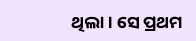ଥିଲା। ସେ ପ୍ରଥମ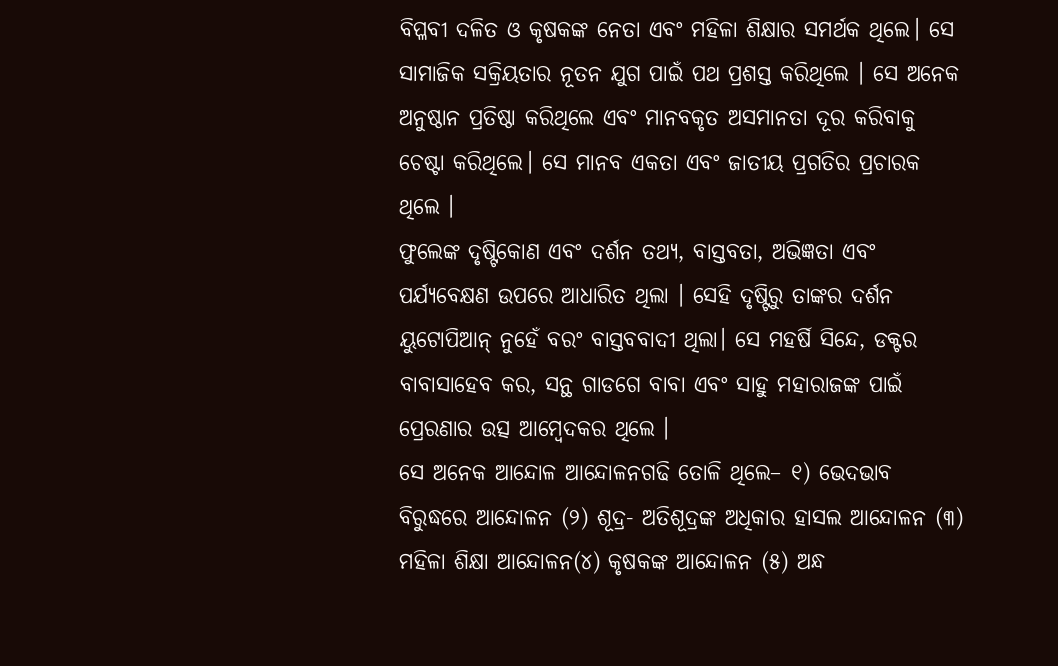ବିପ୍ଳବୀ ଦଳିତ ଓ କୃଷକଙ୍କ ନେତା ଏବଂ ମହିଳା ଶିକ୍ଷାର ସମର୍ଥକ ଥିଲେ। ସେ ସାମାଜିକ ସକ୍ରିୟତାର ନୂତନ ଯୁଗ ପାଇଁ ପଥ ପ୍ରଶସ୍ତ କରିଥିଲେ । ସେ ଅନେକ ଅନୁଷ୍ଠାନ ପ୍ରତିଷ୍ଠା କରିଥିଲେ ଏବଂ ମାନବକୃତ ଅସମାନତା ଦୂର କରିବାକୁ ଚେଷ୍ଟା କରିଥିଲେ। ସେ ମାନବ ଏକତା ଏବଂ ଜାତୀୟ ପ୍ରଗତିର ପ୍ରଚାରକ ଥିଲେ ।
ଫୁଲେଙ୍କ ଦୃଷ୍ଟିକୋଣ ଏବଂ ଦର୍ଶନ ତଥ୍ୟ, ବାସ୍ତବତା, ଅଭିଜ୍ଞତା ଏବଂ ପର୍ଯ୍ୟବେକ୍ଷଣ ଉପରେ ଆଧାରିତ ଥିଲା । ସେହି ଦୃଷ୍ଟିରୁ ତାଙ୍କର ଦର୍ଶନ ୟୁଟୋପିଆନ୍ ନୁହେଁ ବରଂ ବାସ୍ତବବାଦୀ ଥିଲା। ସେ ମହର୍ଷି ସିନ୍ଦେ, ଡକ୍ଟର ବାବାସାହେବ କର, ସନ୍ଥ ଗାଡଗେ ବାବା ଏବଂ ସାହୁ ମହାରାଜଙ୍କ ପାଇଁ ପ୍ରେରଣାର ଉତ୍ସ ଆମ୍ବେଦକର ଥିଲେ ।
ସେ ଅନେକ ଆନ୍ଦୋଳ ଆନ୍ଦୋଳନଗଢି ତୋଳି ଥିଲେ– ୧) ଭେଦଭାବ ବିରୁଦ୍ଧରେ ଆନ୍ଦୋଳନ (୨) ଶୂଦ୍ର- ଅତିଶୂଦ୍ରଙ୍କ ଅଧିକାର ହାସଲ ଆନ୍ଦୋଳନ (୩) ମହିଳା ଶିକ୍ଷା ଆନ୍ଦୋଳନ(୪) କୃଷକଙ୍କ ଆନ୍ଦୋଳନ (୫) ଅନ୍ଧ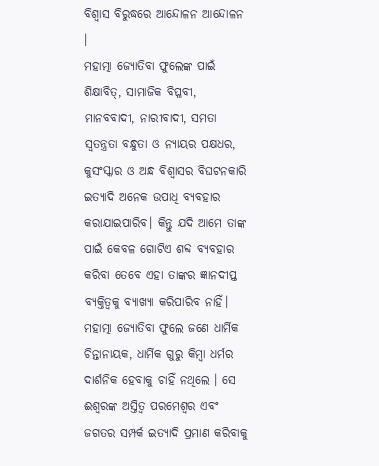ବିଶ୍ୱାସ ବିରୁଦ୍ଧରେ ଆନ୍ଦୋଳନ ଆନ୍ଦୋଳନ ।
ମହାତ୍ମା ଜ୍ୟୋତିବା ଫୁଲେଙ୍କ ପାଇଁ ଶିକ୍ଷାବିତ୍, ସାମାଜିକ ବିପ୍ଳବୀ, ମାନବବାଦୀ, ନାରୀବାଦୀ, ସମତା ସ୍ୱତନ୍ତ୍ରତା ବନ୍ଧୁତା ଓ ନ୍ୟାୟର ପକ୍ଷଧର, କୁସଂସ୍କାର ଓ ଅନ୍ଧ ବିଶ୍ବାସର ବିଘଟନକାରି ଇତ୍ୟାଦି ଅନେକ ଉପାଧି ବ୍ୟବହାର କରାଯାଇପାରିବ। କିନ୍ତୁ ଯଦି ଆମେ ତାଙ୍କ ପାଇଁ କେବଳ ଗୋଟିଏ ଶବ୍ଦ ବ୍ୟବହାର କରିବା ତେବେ ଏହା ତାଙ୍କର ଜ୍ଞାନଦୀପ୍ତ ବ୍ୟକ୍ତିତ୍ୱକୁ ବ୍ୟାଖ୍ୟା କରିପାରିବ ନାହିଁ। ମହାତ୍ମା ଜ୍ୟୋତିବା ଫୁଲେ ଜଣେ ଧାର୍ମିକ ଚିନ୍ତାନାୟକ, ଧାର୍ମିକ ଗୁରୁ କିମ୍ବା ଧର୍ମର ଦାର୍ଶନିକ ହେବାକୁ ଚାହିଁ ନଥିଲେ । ସେ ଈଶ୍ଵରଙ୍କ ଅସ୍ତିତ୍ବ ପରମେଶ୍ୱର ଏବଂ ଜଗତର ସମ୍ପର୍କ ଇତ୍ୟାଦି ପ୍ରମାଣ କରିବାକୁ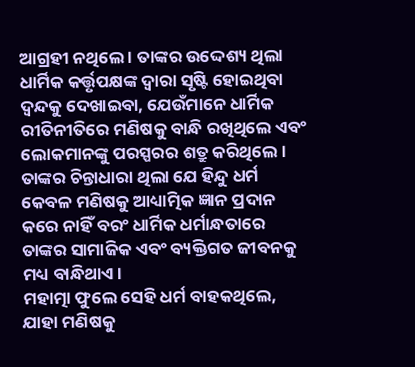ଆଗ୍ରହୀ ନଥିଲେ । ତାଙ୍କର ଉଦ୍ଦେଶ୍ୟ ଥିଲା ଧାର୍ମିକ କର୍ତ୍ତୃପକ୍ଷଙ୍କ ଦ୍ୱାରା ସୃଷ୍ଟି ହୋଇଥିବା ଦ୍ବନ୍ଦକୁ ଦେଖାଇବା, ଯେଉଁମାନେ ଧାର୍ମିକ ରୀତିନୀତିରେ ମଣିଷକୁ ବାନ୍ଧି ରଖିଥିଲେ ଏବଂ ଲୋକମାନଙ୍କୁ ପରସ୍ପରର ଶତ୍ରୁ କରିଥିଲେ। ତାଙ୍କର ଚିନ୍ତାଧାରା ଥିଲା ଯେ ହିନ୍ଦୁ ଧର୍ମ କେବଳ ମଣିଷକୁ ଆଧ୍ୟାତ୍ମିକ ଜ୍ଞାନ ପ୍ରଦାନ କରେ ନାହିଁ ବରଂ ଧାର୍ମିକ ଧର୍ମାନ୍ଧତାରେ ତାଙ୍କର ସାମାଜିକ ଏବଂ ବ୍ୟକ୍ତିଗତ ଜୀବନକୁ ମଧ୍ୟ ବାନ୍ଧିଥାଏ।
ମହାତ୍ମା ଫୁଲେ ସେହି ଧର୍ମ ବାହକଥିଲେ, ଯାହା ମଣିଷକୁ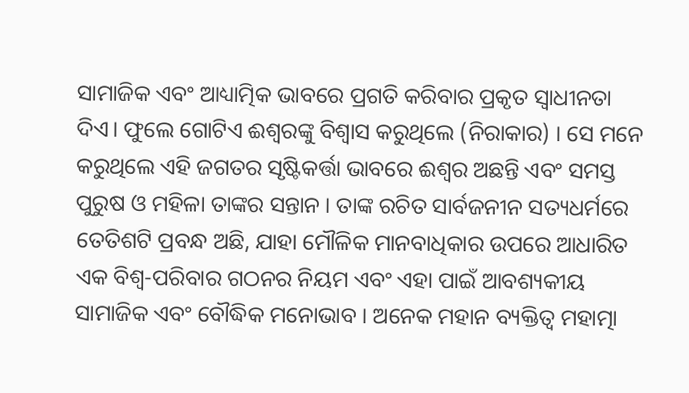ସାମାଜିକ ଏବଂ ଆଧ୍ୟାତ୍ମିକ ଭାବରେ ପ୍ରଗତି କରିବାର ପ୍ରକୃତ ସ୍ଵାଧୀନତା ଦିଏ। ଫୁଲେ ଗୋଟିଏ ଈଶ୍ଵରଙ୍କୁ ବିଶ୍ଵାସ କରୁଥିଲେ (ନିରାକାର) । ସେ ମନେ କରୁଥିଲେ ଏହି ଜଗତର ସୃଷ୍ଟିକର୍ତ୍ତା ଭାବରେ ଈଶ୍ଵର ଅଛନ୍ତି ଏବଂ ସମସ୍ତ ପୁରୁଷ ଓ ମହିଳା ତାଙ୍କର ସନ୍ତାନ । ତାଙ୍କ ରଚିତ ସାର୍ବଜନୀନ ସତ୍ୟଧର୍ମରେ ତେତିଶଟି ପ୍ରବନ୍ଧ ଅଛି, ଯାହା ମୌଳିକ ମାନବାଧିକାର ଉପରେ ଆଧାରିତ ଏକ ବିଶ୍ଵ-ପରିବାର ଗଠନର ନିୟମ ଏବଂ ଏହା ପାଇଁ ଆବଶ୍ୟକୀୟ ସାମାଜିକ ଏବଂ ବୌଦ୍ଧିକ ମନୋଭାବ । ଅନେକ ମହାନ ବ୍ୟକ୍ତିତ୍ଵ ମହାତ୍ମା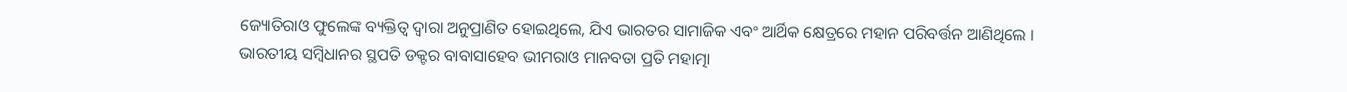ଜ୍ୟୋତିରାଓ ଫୁଲେଙ୍କ ବ୍ୟକ୍ତିତ୍ୱ ଦ୍ୱାରା ଅନୁପ୍ରାଣିତ ହୋଇଥିଲେ, ଯିଏ ଭାରତର ସାମାଜିକ ଏବଂ ଆର୍ଥିକ କ୍ଷେତ୍ରରେ ମହାନ ପରିବର୍ତ୍ତନ ଆଣିଥିଲେ ।
ଭାରତୀୟ ସମ୍ବିଧାନର ସ୍ଥପତି ଡକ୍ଟର ବାବାସାହେବ ଭୀମରାଓ ମାନବତା ପ୍ରତି ମହାତ୍ମା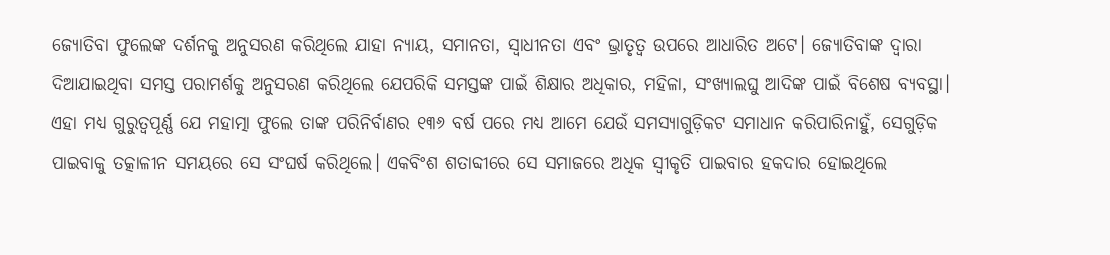ଜ୍ୟୋତିବା ଫୁଲେଙ୍କ ଦର୍ଶନକୁ ଅନୁସରଣ କରିଥିଲେ ଯାହା ନ୍ୟାୟ, ସମାନତା, ସ୍ଵାଧୀନତା ଏବଂ ଭ୍ରାତୃତ୍ଵ ଉପରେ ଆଧାରିତ ଅଟେ। ଜ୍ୟୋତିବାଙ୍କ ଦ୍ଵାରା ଦିଆଯାଇଥିବା ସମସ୍ତ ପରାମର୍ଶକୁ ଅନୁସରଣ କରିଥିଲେ ଯେପରିକି ସମସ୍ତଙ୍କ ପାଇଁ ଶିକ୍ଷାର ଅଧିକାର, ମହିଳା, ସଂଖ୍ୟାଲଘୁ ଆଦିଙ୍କ ପାଇଁ ବିଶେଷ ବ୍ୟବସ୍ଥା। ଏହା ମଧ୍ୟ ଗୁରୁତ୍ଵପୂର୍ଣ୍ଣ ଯେ ମହାତ୍ମା ଫୁଲେ ତାଙ୍କ ପରିନିର୍ବାଣର ୧୩୬ ବର୍ଷ ପରେ ମଧ୍ୟ ଆମେ ଯେଉଁ ସମସ୍ୟାଗୁଡ଼ିକଟ ସମାଧାନ କରିପାରିନାହୁଁ, ସେଗୁଡ଼ିକ ପାଇବାକୁ ତତ୍କାଳୀନ ସମୟରେ ସେ ସଂଘର୍ଷ କରିଥିଲେ। ଏକବିଂଶ ଶତାବ୍ଦୀରେ ସେ ସମାଜରେ ଅଧିକ ସ୍ଵୀକୃତି ପାଇବାର ହକଦାର ହୋଇଥିଲେ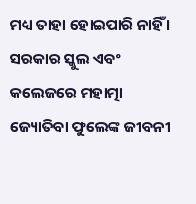ମଧ୍ୟ ତାହା ହୋଇପାରି ନାହିଁ । ସରକାର ସ୍କୁଲ ଏବଂ କଲେଜରେ ମହାତ୍ମା ଜ୍ୟୋତିବା ଫୁଲେଙ୍କ ଜୀବନୀ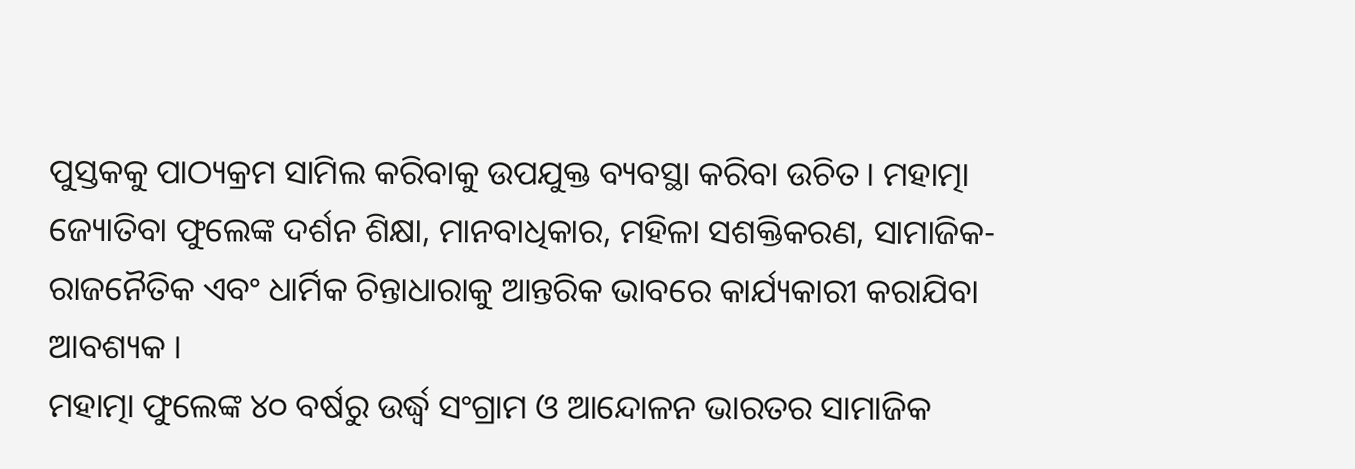ପୁସ୍ତକକୁ ପାଠ୍ୟକ୍ରମ ସାମିଲ କରିବାକୁ ଉପଯୁକ୍ତ ବ୍ୟବସ୍ଥା କରିବା ଉଚିତ। ମହାତ୍ମା ଜ୍ୟୋତିବା ଫୁଲେଙ୍କ ଦର୍ଶନ ଶିକ୍ଷା, ମାନବାଧିକାର, ମହିଳା ସଶକ୍ତିକରଣ, ସାମାଜିକ-ରାଜନୈତିକ ଏବଂ ଧାର୍ମିକ ଚିନ୍ତାଧାରାକୁ ଆନ୍ତରିକ ଭାବରେ କାର୍ଯ୍ୟକାରୀ କରାଯିବା ଆବଶ୍ୟକ ।
ମହାତ୍ମା ଫୁଲେଙ୍କ ୪୦ ବର୍ଷରୁ ଉର୍ଦ୍ଧ୍ଵ ସଂଗ୍ରାମ ଓ ଆନ୍ଦୋଳନ ଭାରତର ସାମାଜିକ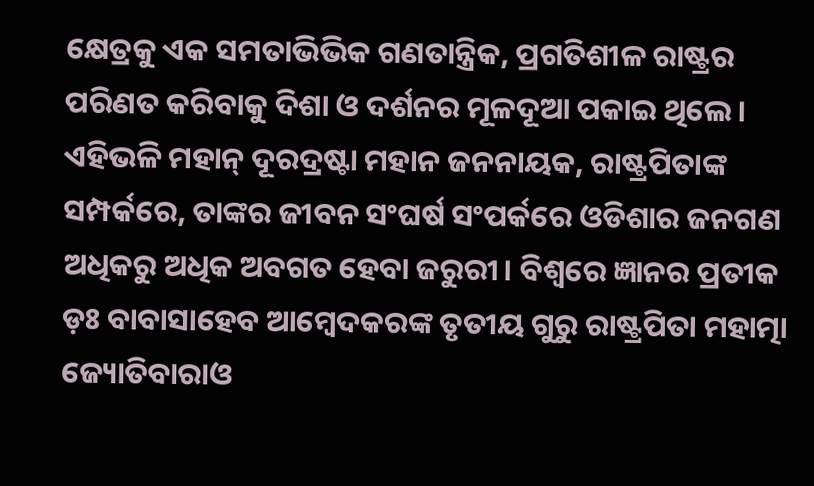କ୍ଷେତ୍ରକୁ ଏକ ସମତାଭିଭିକ ଗଣତାନ୍ତ୍ରିକ, ପ୍ରଗତିଶୀଳ ରାଷ୍ଟ୍ରର ପରିଣତ କରିବାକୁ ଦିଶା ଓ ଦର୍ଶନର ମୂଳଦୂଆ ପକାଇ ଥିଲେ। ଏହିଭଳି ମହାନ୍ ଦୂରଦ୍ରଷ୍ଟା ମହାନ ଜନନାୟକ, ରାଷ୍ଟ୍ରପିତାଙ୍କ ସମ୍ପର୍କରେ, ତାଙ୍କର ଜୀବନ ସଂଘର୍ଷ ସଂପର୍କରେ ଓଡିଶାର ଜନଗଣ ଅଧିକରୁ ଅଧିକ ଅବଗତ ହେବା ଜରୁରୀ। ବିଶ୍ୱରେ ଜ୍ଞାନର ପ୍ରତୀକ ଡ଼ଃ ବାବାସାହେବ ଆମ୍ବେଦକରଙ୍କ ତୃତୀୟ ଗୁରୁ ରାଷ୍ଟ୍ରପିତା ମହାତ୍ମା ଜ୍ୟୋତିବାରାଓ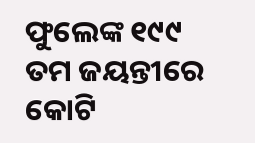ଫୁଲେଙ୍କ ୧୯୯ ତମ ଜୟନ୍ତୀରେ କୋଟି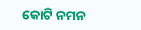କୋଟି ନମନ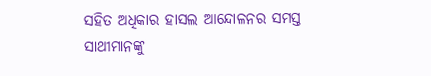ସହିତ ଅଧିକାର ହାସଲ ଆନ୍ଦୋଳନର ସମସ୍ତ ସାଥୀମାନଙ୍କୁ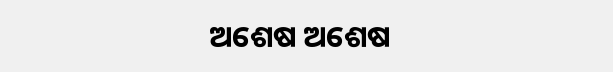ଅଶେଷ ଅଶେଷ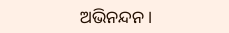ଅଭିନନ୍ଦନ।